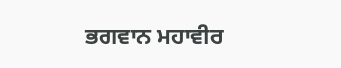ਭਗਵਾਨ ਮਹਾਵੀਰ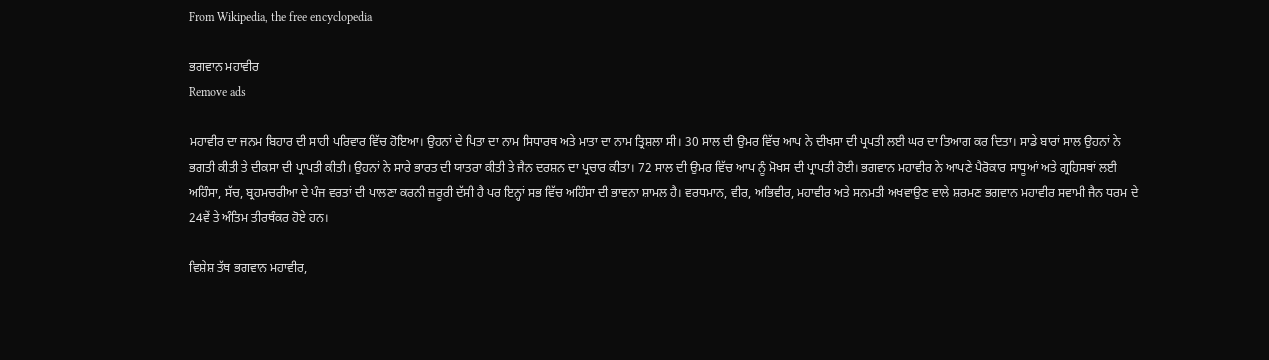From Wikipedia, the free encyclopedia

ਭਗਵਾਨ ਮਹਾਵੀਰ
Remove ads

ਮਹਾਵੀਰ ਦਾ ਜਨਮ ਬਿਹਾਰ ਦੀ ਸਾਹੀ ਪਰਿਵਾਰ ਵਿੱਚ ਹੋਇਆ। ਉਹਨਾਂ ਦੇ ਪਿਤਾ ਦਾ ਨਾਮ ਸਿਧਾਰਥ ਅਤੇ ਮਾਤਾ ਦਾ ਨਾਮ ਤ੍ਰਿਸ਼ਲਾ ਸੀ। 30 ਸਾਲ ਦੀ ਉਮਰ ਵਿੱਚ ਆਪ ਨੇ ਦੀਖਸਾ ਦੀ ਪ੍ਰਪਤੀ ਲਈ ਘਰ ਦਾ ਤਿਆਗ ਕਰ ਦਿਤਾ। ਸਾਡੇ ਬਾਰਾਂ ਸਾਲ ਉਹਨਾਂ ਨੇ ਭਗਤੀ ਕੀਤੀ ਤੇ ਦੀਕਸਾ ਦੀ ਪ੍ਰਾਪਤੀ ਕੀਤੀ। ਉਹਨਾਂ ਨੇ ਸਾਰੇ ਭਾਰਤ ਦੀ ਯਾਤਰਾ ਕੀਤੀ ਤੇ ਜੈਨ ਦਰਸ਼ਨ ਦਾ ਪ੍ਰਚਾਰ ਕੀਤਾ। 72 ਸਾਲ ਦੀ ਉਮਰ ਵਿੱਚ ਆਪ ਨੂੰ ਮੋਖਸ ਦੀ ਪ੍ਰਾਪਤੀ ਹੋਈ। ਭਗਵਾਨ ਮਹਾਵੀਰ ਨੇ ਆਪਣੇ ਪੈਰੋਕਾਰ ਸਾਧੂਆਂ ਅਤੇ ਗ੍ਰਹਿਸਥਾਂ ਲਈ ਅਹਿੰਸਾ, ਸੱਚ, ਬ੍ਰਹਮਚਰੀਆ ਦੇ ਪੰਜ ਵਰਤਾਂ ਦੀ ਪਾਲਣਾ ਕਰਨੀ ਜ਼ਰੂਰੀ ਦੱਸੀ ਹੈ ਪਰ ਇਨ੍ਹਾਂ ਸਭ ਵਿੱਚ ਅਹਿੰਸਾ ਦੀ ਭਾਵਨਾ ਸ਼ਾਮਲ ਹੈ। ਵਰਧਮਾਨ, ਵੀਰ, ਅਭਿਵੀਰ, ਮਹਾਵੀਰ ਅਤੇ ਸਨਮਤੀ ਅਖਵਾਉਣ ਵਾਲੇ ਸ਼ਰਮਣ ਭਗਵਾਨ ਮਹਾਵੀਰ ਸਵਾਮੀ ਜੈਨ ਧਰਮ ਦੇ 24ਵੇਂ ਤੇ ਅੰਤਿਮ ਤੀਰਥੰਕਰ ਹੋਏ ਹਨ।

ਵਿਸ਼ੇਸ਼ ਤੱਥ ਭਗਵਾਨ ਮਹਾਵੀਰ,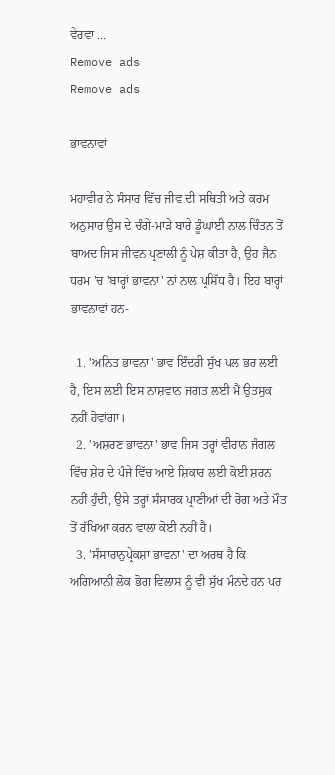ਵੇਰਵਾ ...
Remove ads
Remove ads

ਭਾਵਨਾਵਾਂ

ਮਹਾਵੀਰ ਨੇ ਸੰਸਾਰ ਵਿੱਚ ਜੀਵ ਦੀ ਸਥਿਤੀ ਅਤੇ ਕਰਮ ਅਨੁਸਾਰ ਉਸ ਦੇ ਚੰਗੇ-ਮਾੜੇ ਬਾਰੇ ਡੂੰਘਾਈ ਨਾਲ ਚਿੰਤਨ ਤੋਂ ਬਾਅਦ ਜਿਸ ਜੀਵਨ ਪ੍ਰਣਾਲੀ ਨੂੰ ਪੇਸ਼ ਕੀਤਾ ਹੈ, ਉਹ ਜੈਨ ਧਰਮ 'ਚ 'ਬਾਰ੍ਹਾਂ ਭਾਵਨਾ' ਨਾਂ ਨਾਲ ਪ੍ਰਸਿੱਧ ਹੈ। ਇਹ ਬਾਰ੍ਹਾਂ ਭਾਵਨਾਵਾਂ ਹਨ-

  1. 'ਅਨਿਤ ਭਾਵਨਾ' ਭਾਵ ਇੰਦਰੀ ਸੁੱਖ ਪਲ ਭਰ ਲਈ ਹੈ, ਇਸ ਲਈ ਇਸ ਨਾਸ਼ਵਾਨ ਜਗਤ ਲਈ ਮੈਂ ਉਤਸੁਕ ਨਹੀਂ ਹੋਵਾਂਗਾ।
  2. 'ਅਸ਼ਰਣ ਭਾਵਨਾ' ਭਾਵ ਜਿਸ ਤਰ੍ਹਾਂ ਵੀਰਾਨ ਜੰਗਲ ਵਿੱਚ ਸ਼ੇਰ ਦੇ ਪੰਜੇ ਵਿੱਚ ਆਏ ਸ਼ਿਕਾਰ ਲਈ ਕੋਈ ਸ਼ਰਨ ਨਹੀਂ ਹੁੰਦੀ, ਉਸੇ ਤਰ੍ਹਾਂ ਸੰਸਾਰਕ ਪ੍ਰਾਣੀਆਂ ਦੀ ਰੋਗ ਅਤੇ ਮੌਤ ਤੋਂ ਰੱਖਿਆ ਕਰਨ ਵਾਲਾ ਕੋਈ ਨਹੀਂ ਹੈ।
  3. 'ਸੰਸਾਰਾਨੁਪ੍ਰੇਕਸ਼ਾ ਭਾਵਨਾ' ਦਾ ਅਰਥ ਹੈ ਕਿ ਅਗਿਆਨੀ ਲੋਕ ਭੋਗ ਵਿਲਾਸ ਨੂੰ ਵੀ ਸੁੱਖ ਮੰਨਦੇ ਹਨ ਪਰ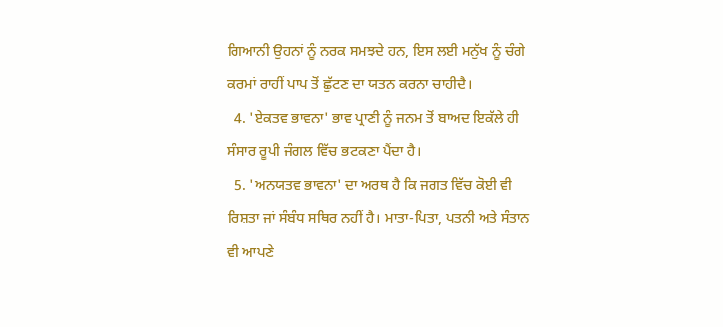ਗਿਆਨੀ ਉਹਨਾਂ ਨੂੰ ਨਰਕ ਸਮਝਦੇ ਹਨ, ਇਸ ਲਈ ਮਨੁੱਖ ਨੂੰ ਚੰਗੇ ਕਰਮਾਂ ਰਾਹੀਂ ਪਾਪ ਤੋਂ ਛੁੱਟਣ ਦਾ ਯਤਨ ਕਰਨਾ ਚਾਹੀਦੈ।
  4. 'ਏਕਤਵ ਭਾਵਨਾ' ਭਾਵ ਪ੍ਰਾਣੀ ਨੂੰ ਜਨਮ ਤੋਂ ਬਾਅਦ ਇਕੱਲੇ ਹੀ ਸੰਸਾਰ ਰੂਪੀ ਜੰਗਲ ਵਿੱਚ ਭਟਕਣਾ ਪੈਂਦਾ ਹੈ।
  5. 'ਅਨਯਤਵ ਭਾਵਨਾ' ਦਾ ਅਰਥ ਹੈ ਕਿ ਜਗਤ ਵਿੱਚ ਕੋਈ ਵੀ ਰਿਸ਼ਤਾ ਜਾਂ ਸੰਬੰਧ ਸਥਿਰ ਨਹੀਂ ਹੈ। ਮਾਤਾ-ਪਿਤਾ, ਪਤਨੀ ਅਤੇ ਸੰਤਾਨ ਵੀ ਆਪਣੇ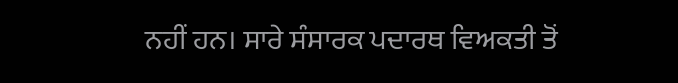ਨਹੀਂ ਹਨ। ਸਾਰੇ ਸੰਸਾਰਕ ਪਦਾਰਥ ਵਿਅਕਤੀ ਤੋਂ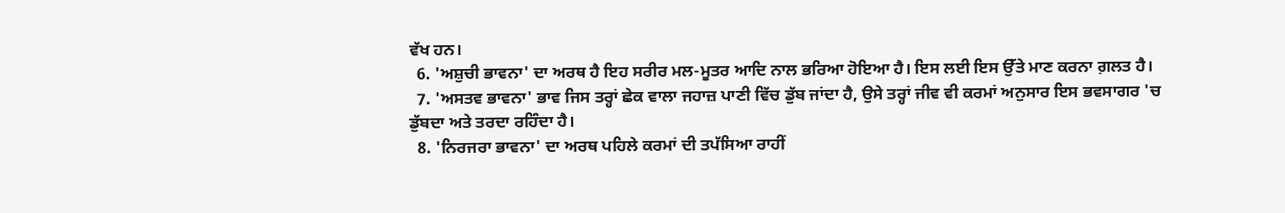ਵੱਖ ਹਨ।
  6. 'ਅਸ਼ੁਚੀ ਭਾਵਨਾ' ਦਾ ਅਰਥ ਹੈ ਇਹ ਸਰੀਰ ਮਲ-ਮੂਤਰ ਆਦਿ ਨਾਲ ਭਰਿਆ ਹੋਇਆ ਹੈ। ਇਸ ਲਈ ਇਸ ਉੱਤੇ ਮਾਣ ਕਰਨਾ ਗ਼ਲਤ ਹੈ।
  7. 'ਅਸਤਵ ਭਾਵਨਾ' ਭਾਵ ਜਿਸ ਤਰ੍ਹਾਂ ਛੇਕ ਵਾਲਾ ਜਹਾਜ਼ ਪਾਣੀ ਵਿੱਚ ਡੁੱਬ ਜਾਂਦਾ ਹੈ, ਉਸੇ ਤਰ੍ਹਾਂ ਜੀਵ ਵੀ ਕਰਮਾਂ ਅਨੁਸਾਰ ਇਸ ਭਵਸਾਗਰ 'ਚ ਡੁੱਬਦਾ ਅਤੇ ਤਰਦਾ ਰਹਿੰਦਾ ਹੈ।
  8. 'ਨਿਰਜਰਾ ਭਾਵਨਾ' ਦਾ ਅਰਥ ਪਹਿਲੇ ਕਰਮਾਂ ਦੀ ਤਪੱਸਿਆ ਰਾਹੀਂ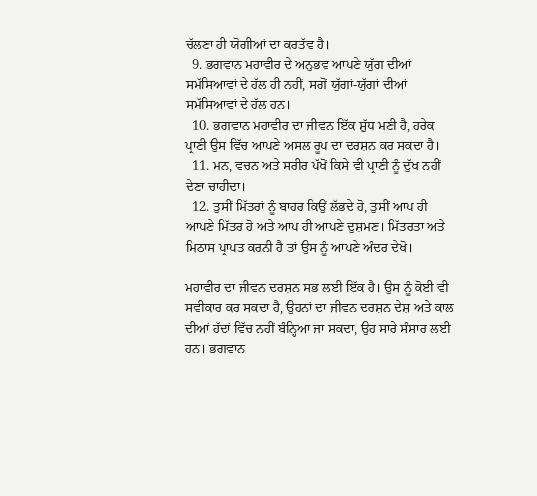ਚੱਲਣਾ ਹੀ ਯੋਗੀਆਂ ਦਾ ਕਰਤੱਵ ਹੈ।
  9. ਭਗਵਾਨ ਮਹਾਵੀਰ ਦੇ ਅਨੁਭਵ ਆਪਣੇ ਯੁੱਗ ਦੀਆਂ ਸਮੱਸਿਆਵਾਂ ਦੇ ਹੱਲ ਹੀ ਨਹੀਂ, ਸਗੋਂ ਯੁੱਗਾਂ-ਯੁੱਗਾਂ ਦੀਆਂ ਸਮੱਸਿਆਵਾਂ ਦੇ ਹੱਲ ਹਨ।
  10. ਭਗਵਾਨ ਮਹਾਵੀਰ ਦਾ ਜੀਵਨ ਇੱਕ ਸ਼ੁੱਧ ਮਣੀ ਹੈ, ਹਰੇਕ ਪ੍ਰਾਣੀ ਉਸ ਵਿੱਚ ਆਪਣੇ ਅਸਲ ਰੂਪ ਦਾ ਦਰਸ਼ਨ ਕਰ ਸਕਦਾ ਹੈ।
  11. ਮਨ, ਵਚਨ ਅਤੇ ਸਰੀਰ ਪੱਖੋਂ ਕਿਸੇ ਵੀ ਪ੍ਰਾਣੀ ਨੂੰ ਦੁੱਖ ਨਹੀਂ ਦੇਣਾ ਚਾਹੀਦਾ।
  12. ਤੁਸੀਂ ਮਿੱਤਰਾਂ ਨੂੰ ਬਾਹਰ ਕਿਉਂ ਲੱਭਦੇ ਹੋ, ਤੁਸੀਂ ਆਪ ਹੀ ਆਪਣੇ ਮਿੱਤਰ ਹੋ ਅਤੇ ਆਪ ਹੀ ਆਪਣੇ ਦੁਸ਼ਮਣ। ਮਿੱਤਰਤਾ ਅਤੇ ਮਿਠਾਸ ਪ੍ਰਾਪਤ ਕਰਨੀ ਹੈ ਤਾਂ ਉਸ ਨੂੰ ਆਪਣੇ ਅੰਦਰ ਦੇਖੋ।

ਮਹਾਵੀਰ ਦਾ ਜੀਵਨ ਦਰਸ਼ਨ ਸਭ ਲਈ ਇੱਕ ਹੈ। ਉਸ ਨੂੰ ਕੋਈ ਵੀ ਸਵੀਕਾਰ ਕਰ ਸਕਦਾ ਹੈ, ਉਹਨਾਂ ਦਾ ਜੀਵਨ ਦਰਸ਼ਨ ਦੇਸ਼ ਅਤੇ ਕਾਲ ਦੀਆਂ ਹੱਦਾਂ ਵਿੱਚ ਨਹੀਂ ਬੰਨ੍ਹਿਆ ਜਾ ਸਕਦਾ, ਉਹ ਸਾਰੇ ਸੰਸਾਰ ਲਈ ਹਨ। ਭਗਵਾਨ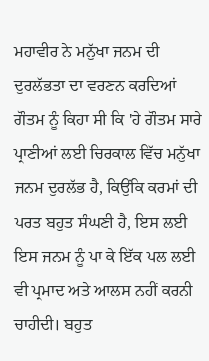ਮਹਾਵੀਰ ਨੇ ਮਨੁੱਖਾ ਜਨਮ ਦੀ ਦੁਰਲੱਭਤਾ ਦਾ ਵਰਣਨ ਕਰਦਿਆਂ ਗੌਤਮ ਨੂੰ ਕਿਹਾ ਸੀ ਕਿ 'ਹੇ ਗੌਤਮ ਸਾਰੇ ਪ੍ਰਾਣੀਆਂ ਲਈ ਚਿਰਕਾਲ ਵਿੱਚ ਮਨੁੱਖਾ ਜਨਮ ਦੁਰਲੱਭ ਹੈ, ਕਿਉਂਕਿ ਕਰਮਾਂ ਦੀ ਪਰਤ ਬਹੁਤ ਸੰਘਣੀ ਹੈ, ਇਸ ਲਈ ਇਸ ਜਨਮ ਨੂੰ ਪਾ ਕੇ ਇੱਕ ਪਲ ਲਈ ਵੀ ਪ੍ਰਮਾਦ ਅਤੇ ਆਲਸ ਨਹੀਂ ਕਰਨੀ ਚਾਹੀਦੀ। ਬਹੁਤ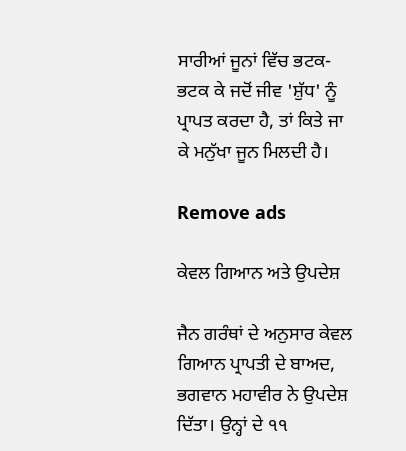ਸਾਰੀਆਂ ਜੂਨਾਂ ਵਿੱਚ ਭਟਕ-ਭਟਕ ਕੇ ਜਦੋਂ ਜੀਵ 'ਸ਼ੁੱਧ' ਨੂੰ ਪ੍ਰਾਪਤ ਕਰਦਾ ਹੈ, ਤਾਂ ਕਿਤੇ ਜਾ ਕੇ ਮਨੁੱਖਾ ਜੂਨ ਮਿਲਦੀ ਹੈ।

Remove ads

ਕੇਵਲ ਗਿਆਨ ਅਤੇ ਉਪਦੇਸ਼

ਜੈਨ ਗਰੰਥਾਂ ਦੇ ਅਨੁਸਾਰ ਕੇਵਲ ਗਿਆਨ ਪ੍ਰਾਪਤੀ ਦੇ ਬਾਅਦ, ਭਗਵਾਨ ਮਹਾਵੀਰ ਨੇ ਉਪਦੇਸ਼ ਦਿੱਤਾ। ਉਨ੍ਹਾਂ ਦੇ ੧੧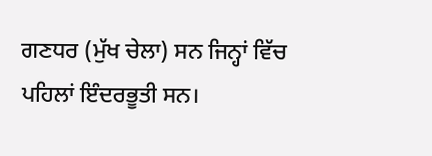ਗਣਧਰ (ਮੁੱਖ ਚੇਲਾ) ਸਨ ਜਿਨ੍ਹਾਂ ਵਿੱਚ ਪਹਿਲਾਂ ਇੰਦਰਭੂਤੀ ਸਨ।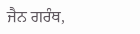ਜੈਨ ਗਰੰਥ,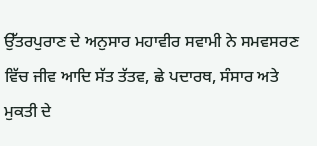ਉੱਤਰਪੁਰਾਣ ਦੇ ਅਨੁਸਾਰ ਮਹਾਵੀਰ ਸਵਾਮੀ ਨੇ ਸਮਵਸਰਣ ਵਿੱਚ ਜੀਵ ਆਦਿ ਸੱਤ ਤੱਤਵ, ਛੇ ਪਦਾਰਥ, ਸੰਸਾਰ ਅਤੇ ਮੁਕਤੀ ਦੇ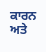ਕਾਰਨ ਅਤੇ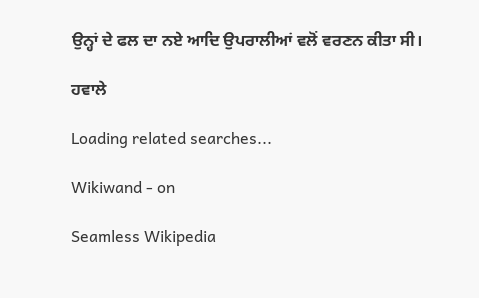ਉਨ੍ਹਾਂ ਦੇ ਫਲ ਦਾ ਨਏ ਆਦਿ ਉਪਰਾਲੀਆਂ ਵਲੋਂ ਵਰਣਨ ਕੀਤਾ ਸੀ।

ਹਵਾਲੇ

Loading related searches...

Wikiwand - on

Seamless Wikipedia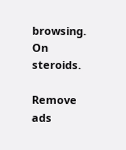browsing. On steroids.

Remove ads